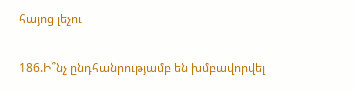հայոց լեչու

186.Ի՞նչ ընդհանրությամբ են խմբավորվել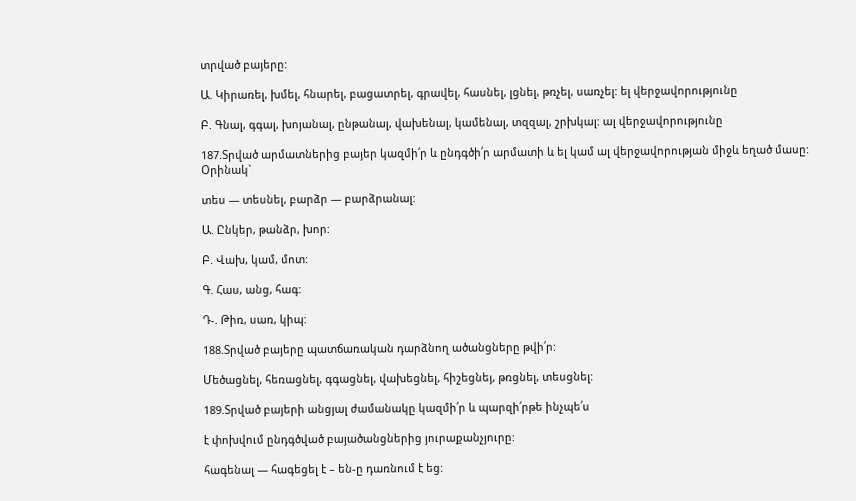տրված բայերը:

Ա. Կիրառել, խմել, հնարել, բացատրել, գրավել, հասնել, լցնել, թռչել, սառչել: ել վերջավորությունը

Բ. Գնալ, գգալ, խոյանալ, ընթանալ, վախենալ, կամենալ, տզզալ, շրխկալ: ալ վերջավորությունը

187.Տրված արմատներից բայեր կազմի՛ր և ընդգծի՛ր արմատի և ել կամ ալ վերջավորության միջև եղած մասը:
Օրինակ`

տես — տեսնել, բարձր — բարձրանալ:

Ա. Ընկեր, թանձր, խոր:

Բ. Վախ, կամ, մոտ:

Գ. Հաս, անց, հագ:

Դ-. Թիռ, սառ, կիպ:

188.Տրված բայերը պատճառական դարձնող ածանցները թվի՛ր:

Մեծացնել, հեռացնել, գգացնել, վախեցնել, հիշեցնեյ, թռցնել, տեսցնել:

189.Տրված բայերի անցյալ ժամանակը կազմի՛ր և պարզի՛րթե ինչպե՛ս

է փոխվում ընդգծված բայածանցներից յուրաքանչյուրը:

հագենալ — հագեցել է – են-ը դառնում է եց: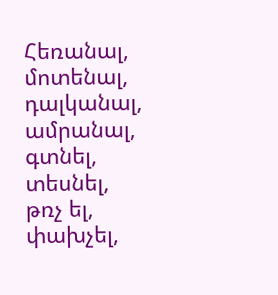Հեռանալ, մոտենալ, դալկանալ, ամրանալ, գտնել, տեսնել, թռչ ել, փախչել,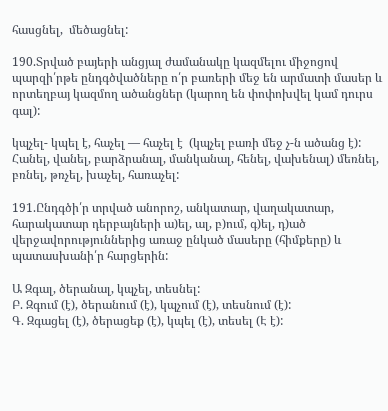հասցնել,  մեծացնել:

190.Տրված բայերի անցյալ ժամանակը կազմելու միջոցով պարզի՛րթե ընդգծվածները ո՛ր բառերի մեջ են արմատի մասեր և որտեղբայ կազմող ածանցներ (կարող են փոփոխվել կամ դուրս գալ):

կպչել- կպել է, հաչել — հաչել է  (կպչել բառի մեջ չ-ն ածանց է):
Հանել, վանել, բարձրանալ, մանկանալ, հենել, վախենալ) մեռնել, բռնել, թռչել, խաչել, հառաչել:

191.Ընդգծի՛ր տրված անորոշ, անկատար, վաղակատար, հարակատար դերբայների ա)ել, ալ, բ)ում, գ)ել, դ)ած վերջավորություններից առաջ ընկած մասերը (հիմքերը) և պատասխանի՛ր հարցերին:

Ա Զգալ, ծերանալ, կպչել, տեսնել:
Բ. Զգում (է), ծերանում (է), կպչում (է), տեսնում (է):
Գ. Զգացել (է), ծերացեք (է), կպել (է), տեսել (Է է):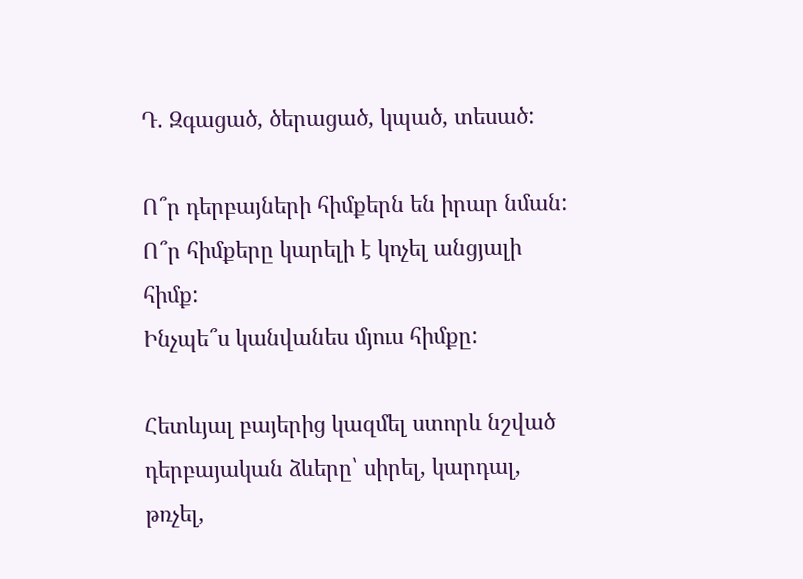Դ. Զգացած, ծերացած, կպած, տեսած:

Ո՞ր դերբայների հիմքերն են իրար նման:
Ո՞ր հիմքերը կարելի է կոչել անցյալի հիմք:
Ինչպե՞ս կանվանես մյուս հիմքը:

Հետևյալ բայերից կազմել ստորև նշված դերբայական ձևերը՝ սիրել, կարդալ, թռչել,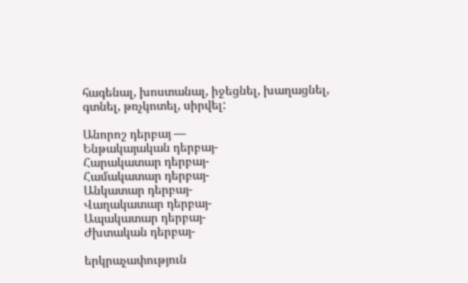հագենալ, խոստանալ, իջեցնել, խաղացնել, գտնել, թռչկոտել, սիրվել:

Անորոշ դերբայ —
Ենթակայական դերբայ-
Հարակատար դերբայ-
Համակատար դերբայ-
Անկատար դերբայ-
Վաղակատար դերբայ-
Ապակատար դերբայ-
Ժխտական դերբայ-

երկրաչափություն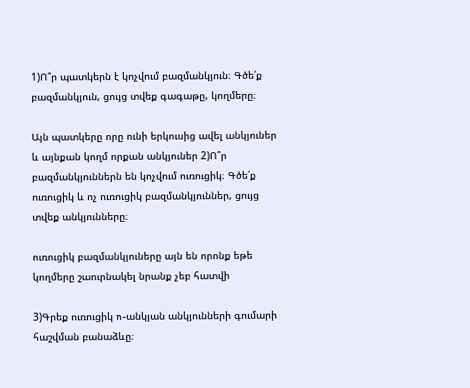1)Ո՞ր պատկերն է կոչվում բազմանկյուն։ Գծե՛ք բազմանկյուն, ցույց տվեք գագաթը, կողմերը։

Այն պատկերը որը ունի երկուսից ավել անկյուներ և այնքան կողմ որքան անկյուներ 2)Ո՞ր բազմանկյուններն են կոչվում ուռուցիկ։ Գծե՛ք ուռուցիկ և ոչ ուռուցիկ բազմանկյուններ, ցույց տվեք անկյունները։

ուռուցիկ բազմանկյուները այն են որոնք եթե կողմերը շաուրնակել նրանք չեբ հատվի

3)Գրեք ուռուցիկ n-անկյան անկյունների գումարի հաշվման բանաձևը։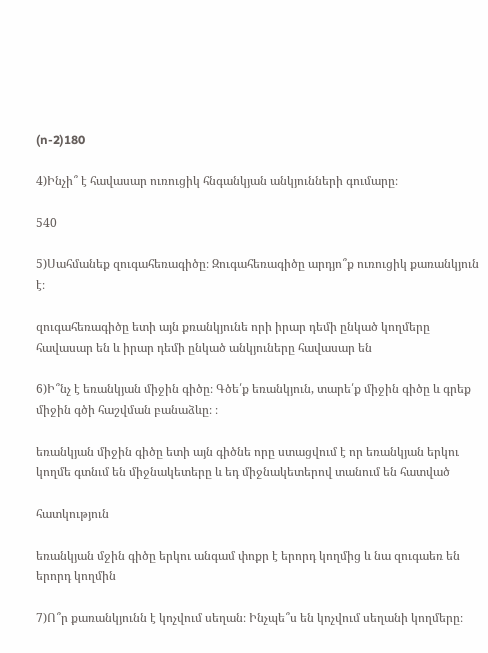(n-2)180

4)Ինչի՞ է հավասար ուռուցիկ հնգանկյան անկյունների գումարը։

540

5)Սահմանեք զուգահեռագիծը։ Զուգահեռագիծը արդյո՞ք ուռուցիկ քառանկյուն է։

զուգահեռագիծը ետի այն քռանկյունե որի իրար դեմի ընկած կողմերը հավասար են և իրար դեմի ընկած անկյուները հավասար են

6)Ի՞նչ է եռանկյան միջին գիծը։ Գծե՛ք եռանկյուն, տարե՛ք միջին գիծը և գրեք միջին գծի հաշվման բանաձևը։ ։

եռանկյան միջին գիծը ետի այն գիծնե որը ստացվում է որ եռանկյան երկու կողմե գտնւմ են միջնակետերը և եդ միջնակետերով տանում են հատված

հատկություն

եռանկյան մջին գիծը երկու անգամ փոքր է երորդ կողմից և նա զուգաեռ են երորդ կողմին

7)Ո՞ր քառանկյունն է կոչվում սեղան։ Ինչպե՞ս են կոչվում սեղանի կողմերը։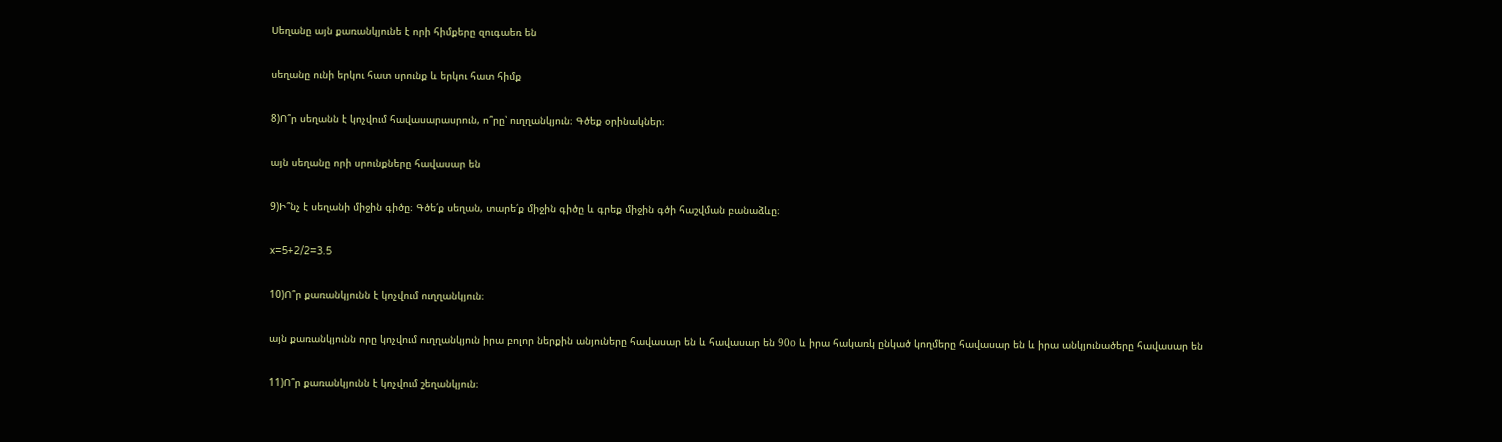Սեղանը այն քառանկյունե է որի հիմքերը զուգաեռ են

սեղանը ունի երկու հատ սրունք և երկու հատ հիմք

8)Ո՞ր սեղանն է կոչվում հավասարասրուն, ո՞րը՝ ուղղանկյուն։ Գծեք օրինակներ։

այն սեղանը որի սրունքները հավասար են

9)Ի՞նչ է սեղանի միջին գիծը։ Գծե՛ք սեղան, տարե՛ք միջին գիծը և գրեք միջին գծի հաշվման բանաձևը։

x=5+2/2=3.5

10)Ո՞ր քառանկյունն է կոչվում ուղղանկյուն։

այն քառանկյունն որը կոչվում ուղղանկյուն իրա բոլոր ներքին անյուները հավասար են և հավասար են 90о և իրա հակառկ ընկած կողմերը հավասար են և իրա անկյունածերը հավասար են

11)Ո՞ր քառանկյունն է կոչվում շեղանկյուն։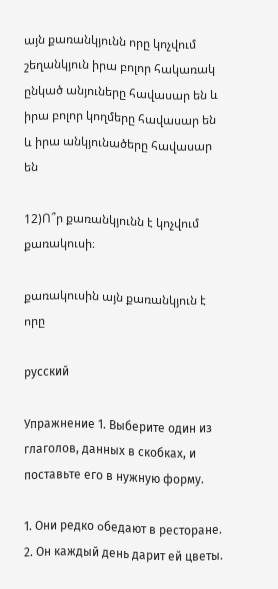այն քառանկյունն որը կոչվում շեղանկյուն իրա բոլոր հակառակ ընկած անյուները հավասար են և իրա բոլոր կողմերը հավասար են և իրա անկյունածերը հավասար են

12)Ո՞ր քառանկյունն է կոչվում քառակուսի։

քառակուսին այն քառանկյուն է որը

русский

Упражнение 1. Выберите один из глаголов, данных в скобках, и поставьте его в нужную форму.

1. Они редко օбедают в ресторане. 2. Он каждый день дарит ей цветы.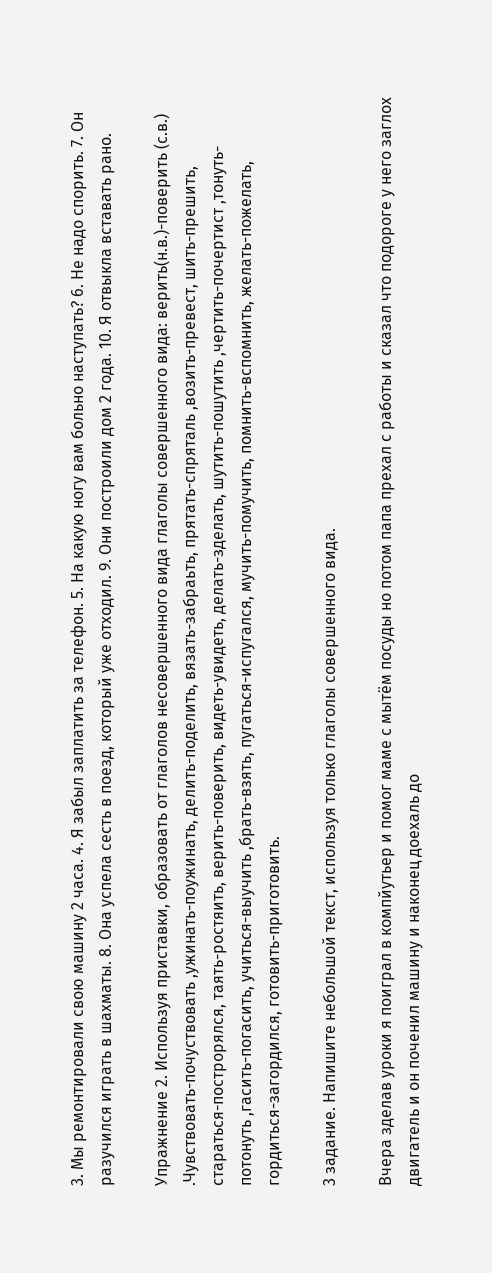3. Мы ремонтировали свою машину 2 часа. 4. Я забыл заплатить за телефон. 5. На какую ногу вам больно наступать? 6. Не надо спорить. 7. Он разучился играть в шахматы. 8. Она успела сесть в поезд, который уже отходил. 9. Они построили дом 2 года. 10. Я отвыкла вставать рано.

Упражнение 2. Используя приставки, образовать от глаголов несовершенного вида глаголы совершенного вида: верить(н.в.)-поверить (с.в.) .Чувствовать-почуствовать ,ужинать-поужинать, делить-поделить, вязать-забраьть, прятать-спряталь ,возить-превест, шить-прешить, стараться-построрялся, таять-ростяить, верить-поверить, видеть-увидеть, делать-зделать, шутить-пошутить ,чертить-почертист ,тонуть-потонуть ,гасить-погасить, учиться-выучить ,брать-взять, пугаться-испугался, мучить-помучить, помнить-вспомнить, желать-пожелать, гордиться-загордился, готовить-приготовить.

3 задание. Напишите небольшой текст, используя только глаголы совершенного вида.

Вчера зделав уроки я поиграл в компйутьер и помог маме с мытём посуды но потом папа прехал с работы и сказал что подороге у него заглох двигатель и он поченил машину и наконец доехаль до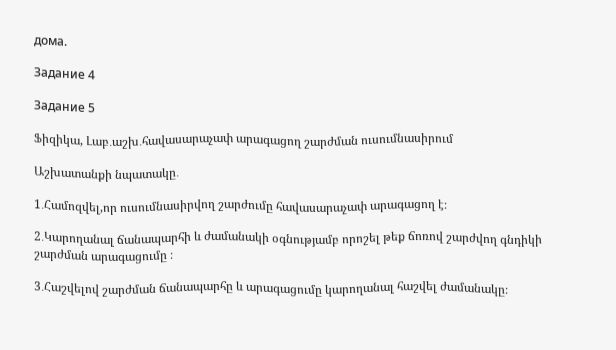дома.

Задание 4

Задание 5

Ֆիզիկա, Լաբ․աշխ․հավասարաչափ արագացող շարժման ուսումնասիրում

Աշխատանքի նպատակը․

1․Համոզվել,որ ուսումնասիրվող շարժումը հավասարաչափ արագացող է։

2․Կարողանալ ճանապարհի և ժամանակի օգնությամբ որոշել թեք ճոռով շարժվող գնդիկի շարժման արագացումը ։

3․Հաշվելով շարժման ճանապարհը և արագացումը կարողանալ հաշվել ժամանակը։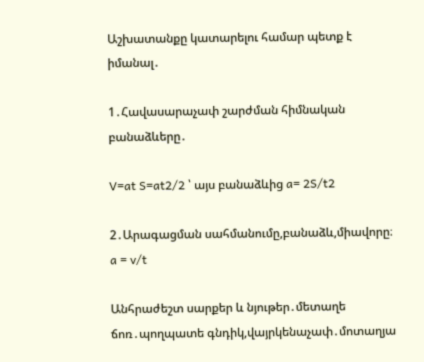Աշխատանքը կատարելու համար պետք է իմանալ․

1․Հավասարաչափ շարժման հիմնական բանաձևերը․

V=at S=at2/2 ՝ այս բանաձևից a= 2S/t2

2․Արագացման սահմանումը,բանաձև,միավորը։
a = v/t

Անհրաժեշտ սարքեր և նյութեր․մետաղե ճոռ․պողպատե գնդիկ,վայրկենաչափ․մոտաղյա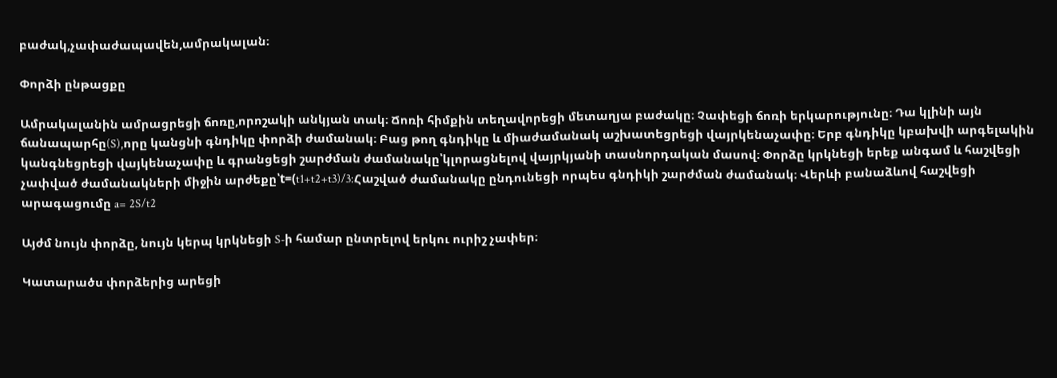բաժակ,չափաժապավեն,ամրակալան։

Փորձի ընթացքը

Ամրակալանին ամրացրեցի ճոռը,որոշակի անկյան տակ։ Ճոռի հիմքին տեղավորեցի մետաղյա բաժակը։ Չափեցի ճոռի երկարությունը։ Դա կլինի այն ճանապարհը(S),որը կանցնի գնդիկը փորձի ժամանակ։ Բաց թող գնդիկը և միաժամանակ աշխատեցրեցի վայրկենաչափը։ Երբ գնդիկը կբախվի արգելակին կանգնեցրեցի վայկենաչափը և գրանցեցի շարժման ժամանակը՝կլորացնելով վայրկյանի տասնորդական մասով։ Փորձը կրկնեցի երեք անգամ և հաշվեցի չափված ժամանակների միջին արժեքը՝t=(t1+t2+t3)/3:Հաշված ժամանակը ընդունեցի որպես գնդիկի շարժման ժամանակ։ Վերևի բանաձևով հաշվեցի արագացումը a= 2S/t2

Այժմ նույն փորձը, նույն կերպ կրկնեցի S-ի համար ընտրելով երկու ուրիշ չափեր։

Կատարածս փորձերից արեցի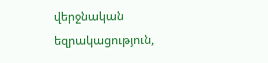վերջնական եզրակացություն,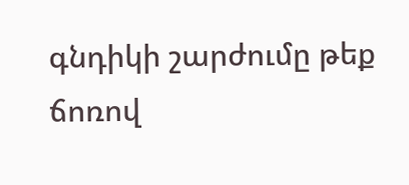գնդիկի շարժումը թեք ճոռով